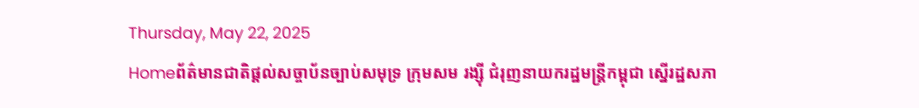Thursday, May 22, 2025
Homeព័ត៌មានជាតិផ្តល់សច្ចាប័នច្បាប់សមុទ្រ ក្រុមសម រង្ស៊ី ជំរុញនាយករដ្ឋមន្ត្រីកម្ពុជា ស្នើរដ្ឋសភា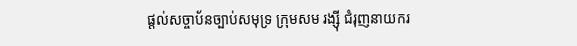ផ្តល់សច្ចាប័នច្បាប់សមុទ្រ ក្រុមសម រង្ស៊ី ជំរុញនាយករ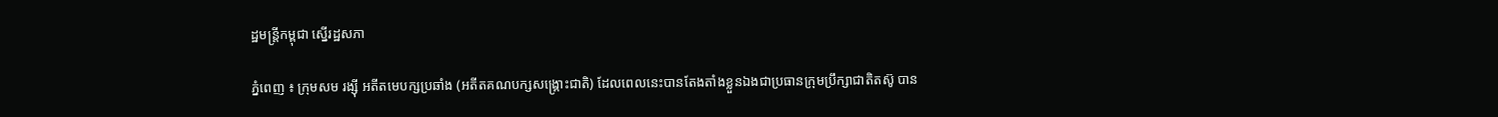ដ្ឋមន្ត្រីកម្ពុជា ស្នើរដ្ឋសភា

ភ្នំពេញ ៖ ក្រុមសម រង្ស៊ី អតីតមេបក្សប្រឆាំង (អតីតគណបក្សសង្រ្គោះជាតិ) ដែលពេលនេះបានតែងតាំងខ្លួនឯងជាប្រធានក្រុមប្រឹក្សាជាតិតស៊ូ បាន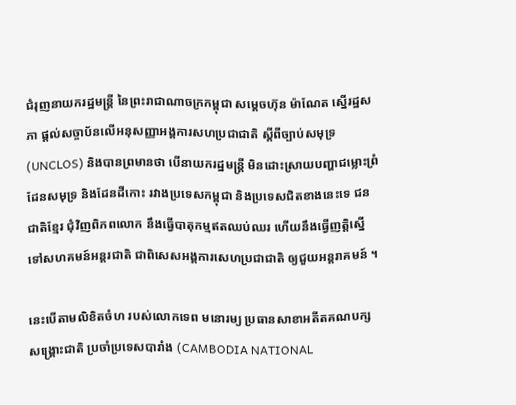ជំរុញនាយករដ្ឋមន្រ្តី នៃព្រះរាជាណាចក្រកម្ពុជា សម្ដេចហ៊ុន ម៉ាណែត ស្នើរដ្ឋសភា ផ្ដល់សច្ចាប័នលើអនុសញ្ញាអង្គការសហប្រជាជាតិ ស្តីពីច្បាប់សមុទ្រ (UNCLOS) និងបានព្រមានថា បើនាយករដ្ឋមន្រ្តី មិនដោះស្រាយបញ្ហាជម្លោះព្រំដែនសមុទ្រ និងដែនដីកោះ រវាងប្រទេសកម្ពុជា និងប្រទេសជិតខាងនេះទេ ជនជាតិខ្មែរ ជុំវិញពិភពលោក នឹងធ្វើបាតុកម្មឥតឈប់ឈរ ហើយនឹងធ្វើញត្តិស្នើទៅសហគមន៍អន្តរជាតិ ជាពិសេសអង្គការសេហប្រជាជាតិ ឲ្យជួយអន្តរាគមន៍ ។

នេះបើតាមលិខិតចំហ របស់លោកទេព មនោរម្យ ប្រធានសាខាអតីតគណបក្សសង្គ្រោះជាតិ ប្រចាំប្រទេសបារាំង (CAMBODIA NATIONAL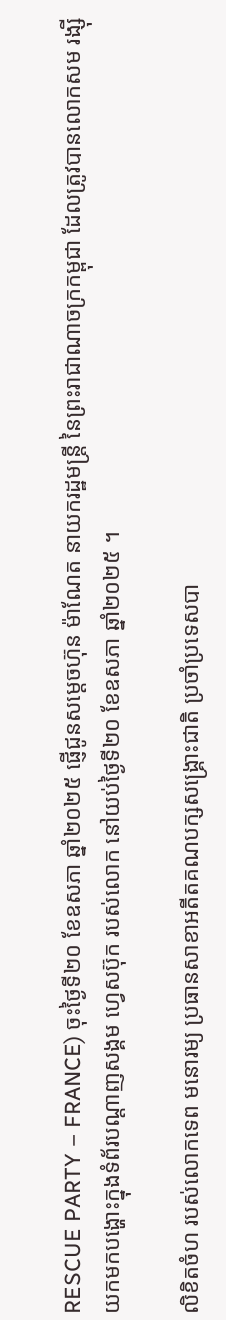RESCUE PARTY – FRANCE) ចុះថ្ងៃទី២០ ខែឧសភា ឆ្នាំ២០២៥ ផ្ញើជូនសម្ដេចហ៊ុន ម៉ាណែត នាយករដ្ឋមន្ត្រី នៃព្រះរាជាណាចក្រកម្ពុជា ដែលត្រូវបានលោកសម រង្ស៊ី យកមកបង្ហោះក្នុងទំព័របណ្តាញសង្គម ហ្វេសប៊ុក របស់លោក នៅយប់ថ្ងៃទី២០ ខែឧសភា ឆ្នាំ២០២៥ ។

លិខិតចំហ របស់លោកទេព មនោរម្យ ប្រធានសាខាអតីតគណបក្សសង្គ្រោះជាតិ ប្រចាំប្រទេសបា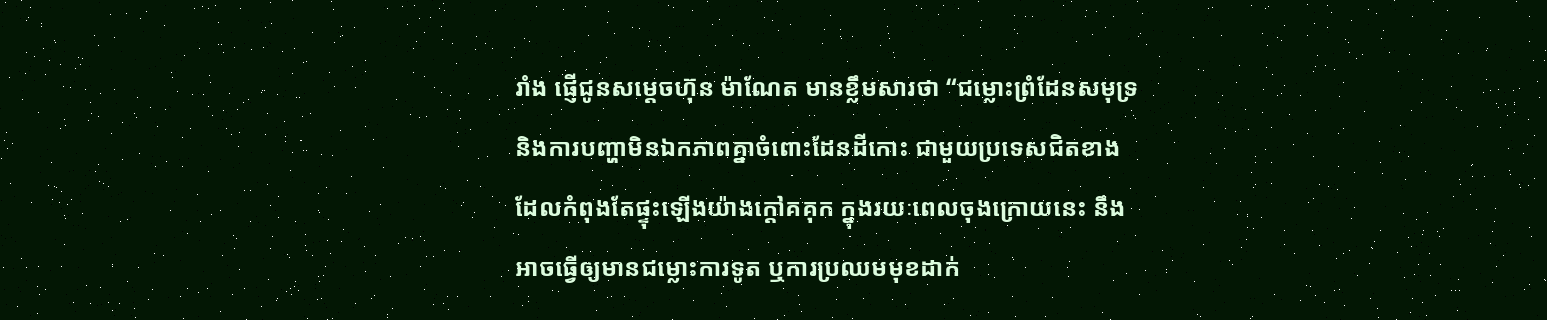រាំង ផ្ញើជូនសម្តេចហ៊ុន ម៉ាណែត មានខ្លឹមសារថា “ជម្លោះព្រំដែនសមុទ្រ និងការបញ្ហាមិនឯកភាពគ្នាចំពោះដែនដីកោះ ជាមួយប្រទេសជិតខាង ដែលកំពុងតែផ្ទុះឡើងយ៉ាងក្តៅគគុក ក្នុងរយៈពេលចុងក្រោយនេះ នឹងអាចធ្វើឲ្យមានជម្លោះការទូត ឬការប្រឈមមុខដាក់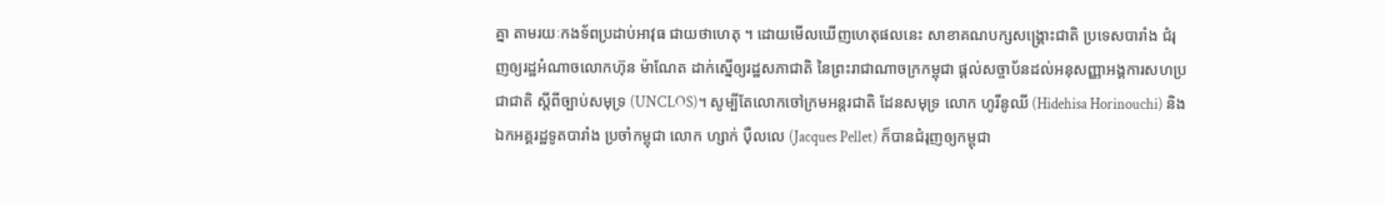គ្នា តាមរយៈកងទ័ពប្រដាប់អាវុធ ជាយថាហេតុ ។ ដោយមើលឃើញហេតុផលនេះ សាខាគណបក្សសង្គ្រោះជាតិ ប្រទេសបារាំង ជំរុញឲ្យរដ្ឋអំណាចលោកហ៊ុន ម៉ាណែត ដាក់ស្នើឲ្យរដ្ឋសភាជាតិ នៃព្រះរាជាណាចក្រកម្ពុជា ផ្តល់សច្ចាប័នដល់អនុសញ្ញាអង្គការសហប្រជាជាតិ ស្តីពីច្បាប់សមុទ្រ (UNCLOS)។ សូម្បីតែលោកចៅក្រមអន្តរជាតិ ដែនសមុទ្រ លោក ហូរីនូឈី (Hidehisa Horinouchi) និងឯកអគ្គរដ្ឋទូតបារាំង ប្រចាំកម្ពុជា លោក ហ្សាក់ ប៉ឺលលេ (Jacques Pellet) ក៏បានជំរុញឲ្យកម្ពុជា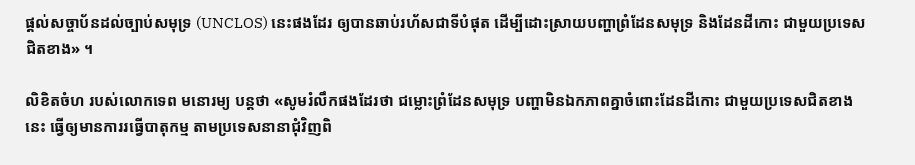ផ្តល់សច្ចាប័នដល់ច្បាប់សមុទ្រ (UNCLOS) នេះផងដែរ ឲ្យបានឆាប់រហ័សជាទីបំផុត ដើម្បីដោះស្រាយបញ្ហាព្រំដែនសមុទ្រ និងដែនដីកោះ ជាមួយប្រទេសជិតខាង» ។

លិខិតចំហ របស់លោកទេព មនោរម្យ បន្តថា «សូមរំលឹកផងដែរថា ជម្លោះព្រំដែនសមុទ្រ បញ្ហាមិនឯកភាពគ្នាចំពោះដែនដីកោះ ជាមួយប្រទេសជិតខាងនេះ ធ្វើឲ្យមានការរធ្វើបាតុកម្ម តាមប្រទេសនានាជុំវិញពិ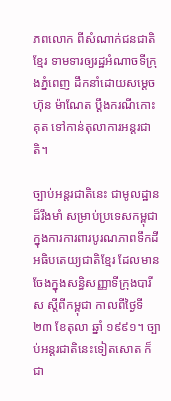ភពលោក ពីសំណាក់ជនជាតិខ្មែរ ទាមទារឲ្យរដ្ឋអំណាចទីក្រុងភ្នំពេញ ដឹកនាំដោយសម្ដេច ហ៊ុន ម៉ាណែត ប្តឹងករណីកោះគុត ទៅកាន់តុលាការអន្តរជាតិ។

ច្បាប់អន្តរជាតិនេះ ជាមូលដ្ឋានដ៏រឹងមាំ សម្រាប់ប្រទេសកម្ពុជា ក្នុងការការពារបូរណភាពទឹកដី អធិបតេយ្យជាតិខ្មែរ ដែលមានចែងក្នុងសន្ធិសញ្ញាទីក្រុងបារីស ស្តីពីកម្ពុជា កាលពីថ្ងៃទី២៣ ខែតុលា ឆ្នាំ ១៩៩១។ ច្បាប់អន្តរជាតិនេះទៀតសោត ក៏ជា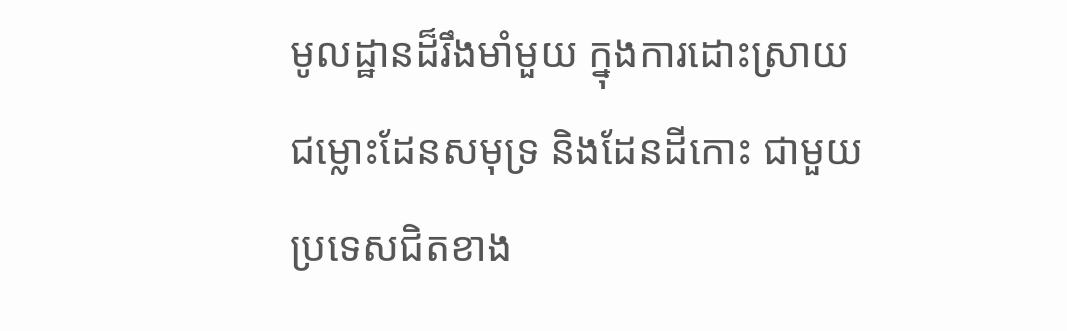មូលដ្ឋានដ៏រឹងមាំមួយ ក្នុងការដោះស្រាយជម្លោះដែនសមុទ្រ និងដែនដីកោះ ជាមួយប្រទេសជិតខាង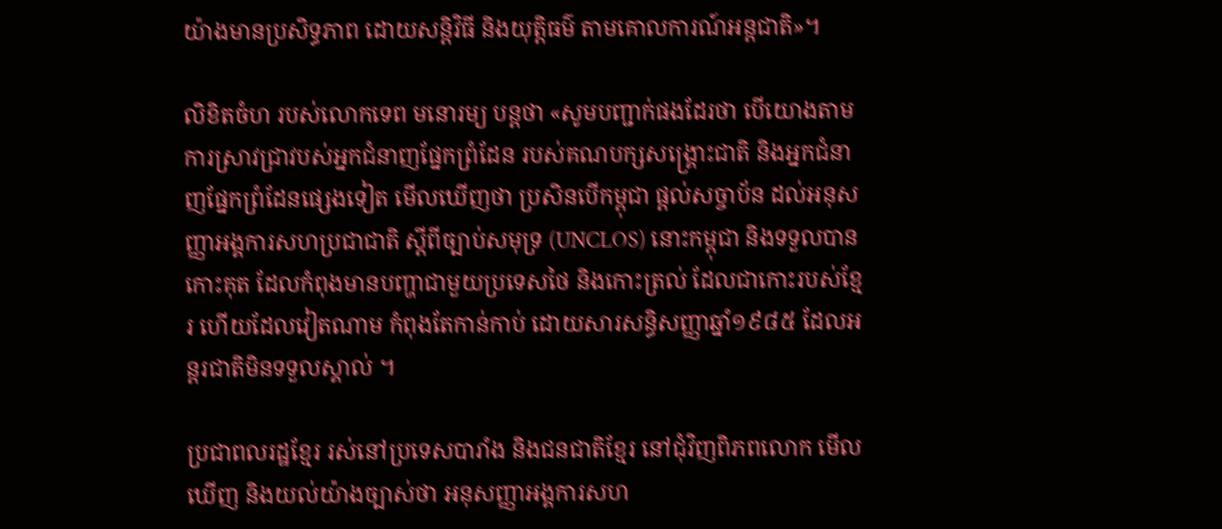យ៉ាងមានប្រសិទ្ធភាព ដោយសន្តិវិធី និងយុត្តិធម៌ តាមគោលការណ៍អន្តជាតិ»។

លិខិតចំហ របស់លោកទេព មនោរម្យ បន្តថា «សូមបញ្ជាក់ផងដែរថា បើយោងតាមការស្រាវជ្រាវបស់អ្នកជំនាញផ្នែកព្រំដែន របស់គណបក្សសង្គ្រោះជាតិ និងអ្នកជំនាញផ្នែកព្រំដែនផ្សេងទៀត មើលឃើញថា ប្រសិនបើកម្ពុជា ផ្ដល់សច្ចាប័ន ដល់អនុសញ្ញាអង្គការសហប្រជាជាតិ ស្តីពីច្បាប់‌សមុទ្រ (UNCLOS) នោះកម្ពុជា និងទទួលបានកោះគុត ដែលកំពុងមានបញ្ហាជាមួយប្រទេសថៃ និងកោះត្រល់ ដែលជាកោះរបស់ខ្មែរ ហើយដែលវៀតណាម កំពុងតែកាន់កាប់ ដោយសារសន្ធិសញ្ញាឆ្នាំ១៩៨៥ ដែលអន្តរជាតិមិនទទួលស្គាល់ ។

ប្រជាពលរដ្ឋខ្មែរ រស់នៅប្រទេសបារាំង និងជនជាតិខ្មែរ នៅជុំវិញពិភពលោក មើលឃើញ និងយល់យ៉ាងច្បាស់ថា អនុសញ្ញាអង្គការសហ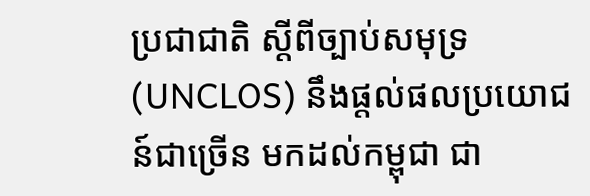ប្រជាជាតិ ស្តីពីច្បាប់សមុទ្រ (UNCLOS) នឹងផ្តល់ផលប្រយោជន៍ជាច្រើន មកដល់កម្ពុជា ជា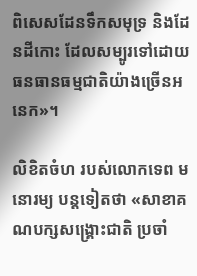ពិសេសដែនទឹកសមុទ្រ និងដែនដីកោះ ដែលសម្បូរទៅដោយធនធានធម្មជាតិយ៉ាងច្រើនអនេក»។

លិខិតចំហ របស់លោកទេព មនោរម្យ បន្តទៀតថា «សាខាគណបក្សសង្គ្រោះជាតិ ប្រចាំ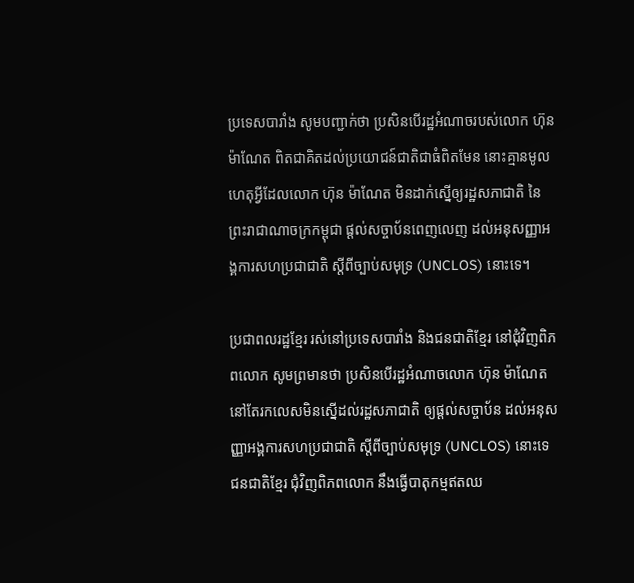ប្រទេសបារាំង សូមបញ្ជាក់ថា ប្រសិនបើរដ្ឋអំណាចរបស់លោក ហ៊ុន ម៉ាណែត ពិតជាគិតដល់ប្រយោជន៍ជាតិជាធំពិតមែន នោះគ្មានមូលហេតុអ្វីដែលលោក ហ៊ុន ម៉ាណែត មិនដាក់ស្នើឲ្យរដ្ឋសភាជាតិ នៃព្រះរាជាណាចក្រកម្ពុជា ផ្តល់សច្ចាប័នពេញលេញ ដល់អនុសញ្ញាអង្គការសហប្រជាជាតិ ស្តីពីច្បាប់សមុទ្រ (UNCLOS) នោះទេ។

ប្រជាពលរដ្ឋខ្មែរ រស់នៅប្រទេសបារាំង និងជនជាតិខ្មែរ នៅជុំវិញពិភពលោក សូមព្រមានថា ប្រសិនបើរដ្ឋអំណាចលោក ហ៊ុន ម៉ាណែត នៅតែរកលេសមិនស្នើដល់រដ្ឋសភាជាតិ ឲ្យផ្តល់សច្ចាប័ន ដល់អនុសញ្ញាអង្គការសហប្រជាជាតិ ស្តីពីច្បាប់សមុទ្រ (UNCLOS) នោះទេ ជនជាតិខ្មែរ ជុំវិញពិភពលោក នឹងធ្វើបាតុកម្មឥតឈ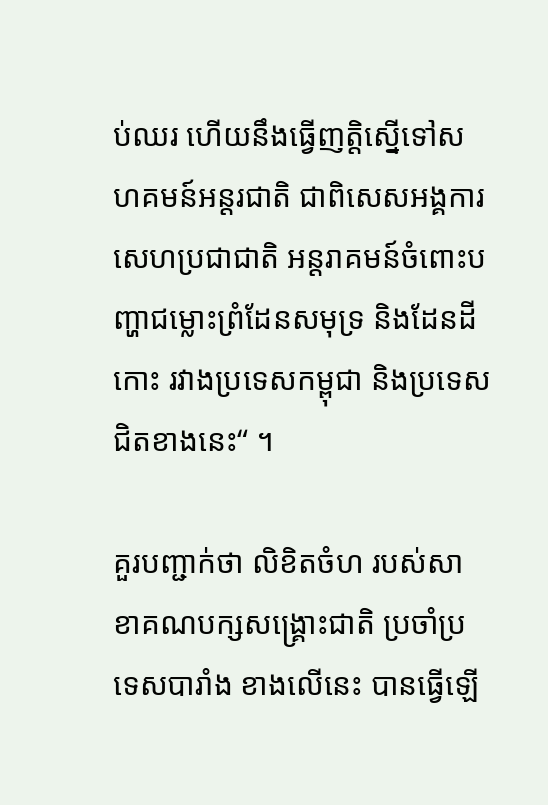ប់ឈរ ហើយនឹងធ្វើញត្តិស្នើទៅសហគមន៍អន្តរជាតិ ជាពិសេសអង្គការសេហប្រជាជាតិ អន្តរាគមន៍ចំពោះបញ្ហាជម្លោះព្រំដែនសមុទ្រ និងដែនដីកោះ រវាងប្រទេសកម្ពុជា និងប្រទេសជិតខាងនេះ“ ។

គួរបញ្ជាក់ថា លិខិតចំហ របស់សាខាគណបក្សសង្រ្គោះជាតិ ប្រចាំប្រទេសបារាំង ខាងលើនេះ បានធ្វើឡើ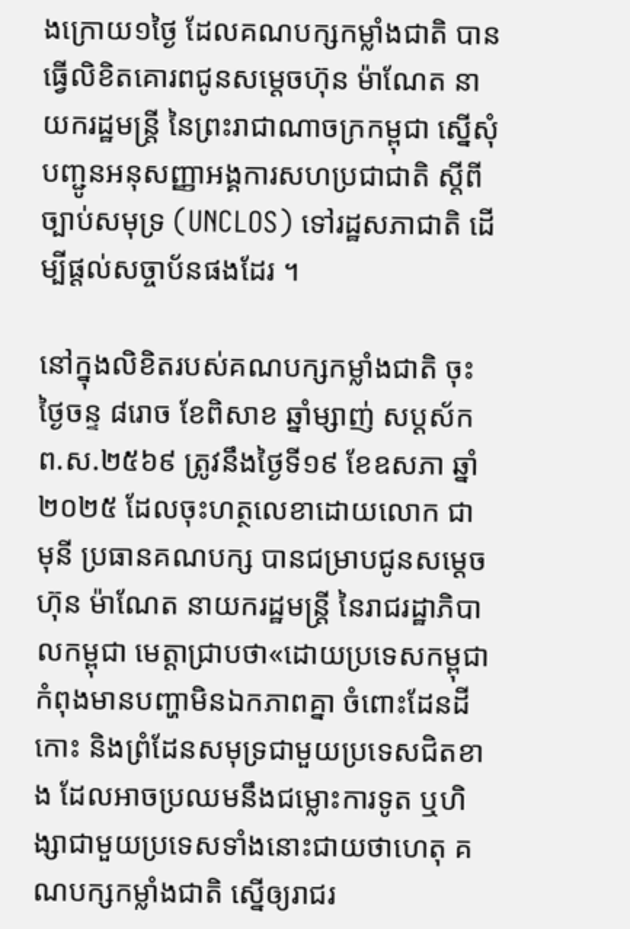ងក្រោយ១ថ្ងៃ ដែលគណបក្សកម្លាំងជាតិ បានធ្វើលិខិតគោរពជូនសម្តេចហ៊ុន ម៉ាណែត នាយករដ្ឋមន្ត្រី នៃព្រះរាជាណាចក្រកម្ពុជា ស្នើសុំបញ្ជូនអនុសញ្ញាអង្គការសហប្រជាជាតិ ស្តីពីច្បាប់សមុទ្រ (UNCLOS) ទៅរដ្ឋសភាជាតិ ដើម្បីផ្តល់សច្ចាប័នផងដែរ ។

នៅក្នុងលិខិតរបស់គណបក្សកម្លាំងជាតិ ចុះថ្ងៃចន្ទ ៨រោច ខែពិសាខ ឆ្នាំម្សាញ់ សប្ដស័ក ព.ស.២៥៦៩ ត្រូវនឹងថ្ងៃទី១៩ ខែឧសភា ឆ្នាំ២០២៥ ដែលចុះហត្ថលេខាដោយលោក ជា មុនី ប្រធានគណបក្ស បានជម្រាបជូនសម្តេចហ៊ុន ម៉ាណែត នាយករដ្ឋមន្ត្រី នៃរាជរដ្ឋាភិបាលកម្ពុជា មេត្តាជ្រាបថា«ដោយប្រទេសកម្ពុជា កំពុងមានបញ្ហាមិនឯកភាពគ្នា ចំពោះដែនដីកោះ និងព្រំដែនសមុទ្រជាមួយប្រទេសជិតខាង ដែលអាចប្រឈមនឹងជម្លោះការទូត ឬហិង្សាជាមួយប្រទេសទាំងនោះជាយថាហេតុ គណបក្សកម្លាំងជាតិ ស្នើឲ្យរាជរ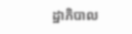ដ្ឋាភិបាល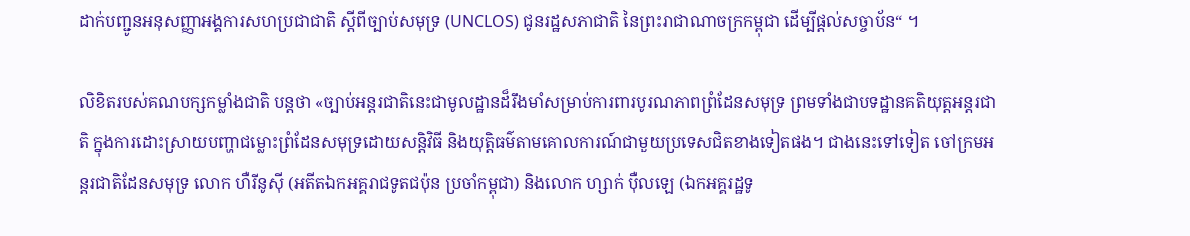ដាក់បញ្ជូនអនុសញ្ញាអង្គការសហប្រជាជាតិ ស្តីពីច្បាប់សមុទ្រ (UNCLOS) ជូនរដ្ឋសភាជាតិ នៃព្រះរាជាណាចក្រកម្ពុជា ដើម្បីផ្តល់សច្ចាប័ន“ ។

លិខិតរបស់គណបក្សកម្លាំងជាតិ បន្តថា «ច្បាប់អន្តរជាតិនេះជាមូលដ្ឋានដ៏រឹងមាំសម្រាប់ការពារបូរណភាពព្រំដែនសមុទ្រ ព្រមទាំងជាបទដ្ឋានគតិយុត្តអន្តរជាតិ ក្នុងការដោះស្រាយបញ្ហាជម្លោះព្រំដែនសមុទ្រដោយសន្តិវិធី និងយុត្តិធម៌តាមគោលការណ៍ជាមួយប្រទេសជិតខាងទៀតផង។ ជាងនេះទៅទៀត ចៅក្រមអន្តរជាតិដែនសមុទ្រ លោក ហឺរីនូស៊ី (អតីតឯកអគ្គរាជទូតជប៉ុន ប្រចាំកម្ពុជា) និងលោក ហ្សាក់ ប៉ឺលឡេ (ឯកអគ្គរដ្ឋទូ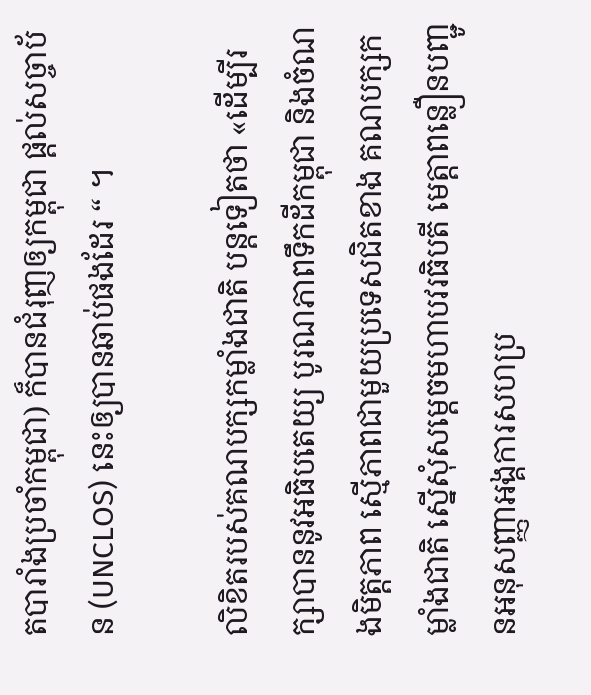តបារាំងប្រចាំកម្ពុជា) ក៏បានជំរុញឲ្យកម្ពុជា ផ្តល់សច្ចាប័ន (UNCLOS) នេះឲ្យបានឆាប់ផងដែរ “ ។

លិខិតរបស់គណបក្សកម្លាំងជាតិ បន្តទៀតថា «ដើម្បីរក្សាបាននូវអធិបតេយ្យ បូរណភាពទឹកដីកម្ពុជា និងចំណងមិត្តភាព ស្មើភាពជាមួយប្រទេសជិតខាង គណបក្សកម្លាំងជាតិ ស្នើសុំសម្តេចមហាបវរធិបតី មេត្តាពន្លឿនបញ្ជូនអនុសញ្ញាអង្គការសហប្រ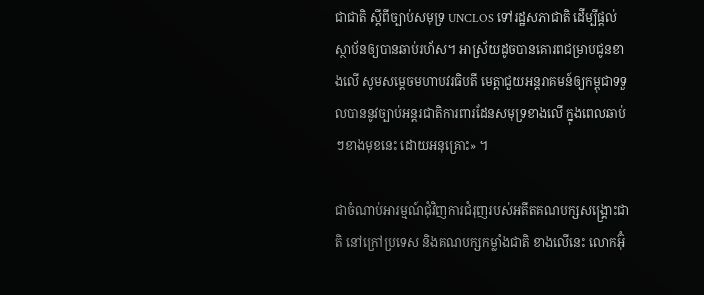ជាជាតិ ស្តីពីច្បាប់សមុទ្រ UNCLOS ទៅរដ្ឋសភាជាតិ ដើម្បីផ្តល់ស្ថាប័នឲ្យបានឆាប់រហ័ស។ អាស្រ័យដូចបានគោរពជម្រាបជូនខាងលើ សូមសម្ដេចមហាបវរធិបតី មេត្តាជួយអន្តរាគមន៍ឲ្យកម្ពុជាទទួលបាននូវច្បាប់អន្តរជាតិការពារដែនសមុទ្រខាងលើ ក្នុងពេលឆាប់ៗខាងមុខនេះ ដោយអនុគ្រោះ» ។

ជាចំណាប់អារម្មណ៍ជុំវិញការជំរុញរបស់អតីតគណបក្សសង្រ្គោះជាតិ នៅក្រៅប្រទេស និងគណបក្សកម្លាំងជាតិ ខាងលើនេះ លោកអ៊ុំ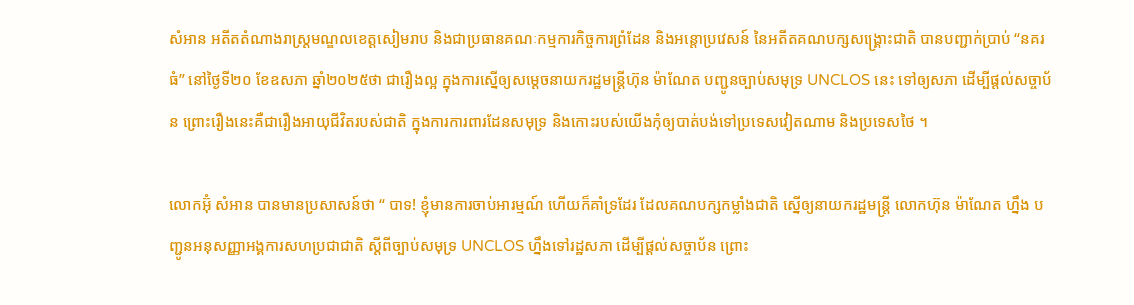សំអាន អតីតតំណាងរាស្រ្តមណ្ឌលខេត្តសៀមរាប និងជាប្រធានគណៈកម្មការកិច្ចការព្រំដែន និងអន្តោប្រវេសន៍ នៃអតីតគណបក្សសង្រ្គោះជាតិ បានបញ្ជាក់ប្រាប់ “នគរធំ” នៅថ្ងៃទី២០ ខែឧសភា ឆ្នាំ២០២៥ថា ជារឿងល្អ ក្នុងការស្នើឲ្យសម្ដេចនាយករដ្ឋមន្រ្តីហ៊ុន ម៉ាណែត បញ្ជូនច្បាប់សមុទ្រ UNCLOS នេះ ទៅឲ្យសភា ដើម្បីផ្ដល់សច្ចាប័ន ព្រោះរឿងនេះគឺជារឿងអាយុជីវិតរបស់ជាតិ ក្នុងការការពារដែនសមុទ្រ និងកោះរបស់យើងកុំឲ្យបាត់បង់ទៅប្រទេសវៀតណាម និងប្រទេសថៃ ។

លោកអ៊ុំ សំអាន បានមានប្រសាសន៍ថា “ បាទ! ខ្ញុំមានការចាប់អារម្មណ៍ ហើយក៏គាំទ្រដែរ ដែលគណបក្សកម្លាំងជាតិ ស្នើឲ្យនាយករដ្ឋមន្រ្តី លោកហ៊ុន ម៉ាណែត ហ្នឹង បញ្ជូនអនុសញ្ញាអង្គការសហប្រជាជាតិ ស្ដីពីច្បាប់សមុទ្រ UNCLOS ហ្នឹងទៅរដ្ឋសភា ដើម្បីផ្ដល់សច្ចាប័ន ព្រោះ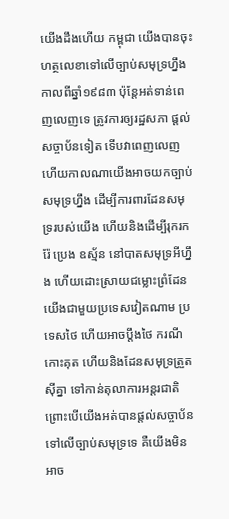យើងដឹងហើយ កម្ពុជា យើងបានចុះហត្ថលេខាទៅលើច្បាប់សមុទ្រហ្នឹង កាលពីឆ្នាំ១៩៨៣ ប៉ុន្តែអត់ទាន់ពេញលេញទេ ត្រូវការឲ្យរដ្ឋសភា ផ្ដល់សច្ចាប័នទៀត ទើបវាពេញលេញ ហើយកាលណាយើងអាចយកច្បាប់សមុទ្រហ្នឹង ដើម្បីការពារដែនសមុទ្ររបស់យើង ហើយនិងដើម្បីរុករករ៉ែ ប្រេង ឧស្ម័ន នៅបាតសមុទ្រអីហ្នឹង ហើយដោះស្រាយជម្លោះព្រំដែនយើងជាមួយប្រទេសវៀតណាម ប្រទេសថៃ ហើយអាចប្ដឹងថៃ ករណីកោះគុត ហើយនិងដែនសមុទ្រត្រួតស៊ីគ្នា ទៅកាន់តុលាការអន្តរជាតិ ព្រោះបើយើងអត់បានផ្ដល់សច្ចាប័នទៅលើច្បាប់សមុទ្រទេ គឺយើងមិនអាច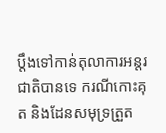ប្ដឹងទៅកាន់តុលាការអន្តរជាតិបានទេ ករណីកោះគុត និងដែនសមុទ្រត្រួត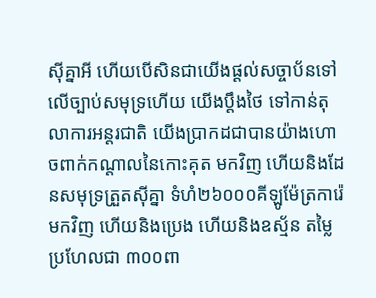ស៊ីគ្នាអី ហើយបើសិនជាយើងផ្ដល់សច្ចាប័នទៅលើច្បាប់សមុទ្រហើយ យើងប្ដឹងថៃ ទៅកាន់តុលាការអន្តរជាតិ យើងប្រាកដជាបានយ៉ាងហោចពាក់កណ្ដាលនៃកោះគុត មកវិញ ហើយនិងដែនសមុទ្រត្រួតស៊ីគ្នា ទំហំ២៦០០០គីឡូម៉ែត្រការ៉េ មកវិញ ហើយនិងប្រេង ហើយនិងឧស្ម័ន តម្លៃប្រហែលជា ៣០០ពា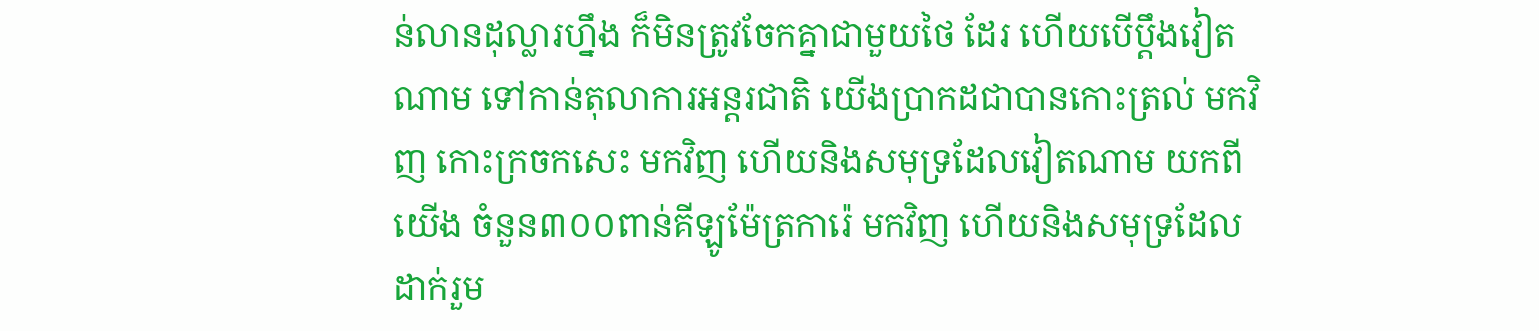ន់លានដុល្លារហ្នឹង ក៏មិនត្រូវចែកគ្នាជាមួយថៃ ដែរ ហើយបើប្ដឹងវៀតណាម ទៅកាន់តុលាការអន្តរជាតិ យើងប្រាកដជាបានកោះត្រល់ មកវិញ កោះក្រចកសេះ មកវិញ ហើយនិងសមុទ្រដែលវៀតណាម យកពីយើង ចំនួន៣០០ពាន់គីឡូម៉ែត្រការ៉េ មកវិញ ហើយនិងសមុទ្រដែលដាក់រួម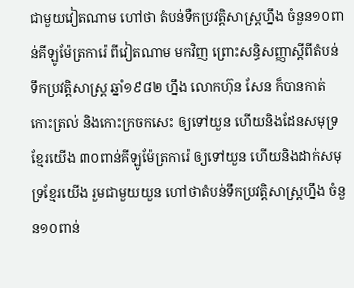ជាមួយវៀតណាម ហៅថា តំបន់ទឺកប្រវត្តិសាស្រ្តហ្នឹង ចំនួន១០ពាន់គីឡូម៉ែត្រការ៉េ ពីវៀតណាម មកវិញ ព្រោះសន្ធិសញ្ញាស្ដីពីតំបន់ទឹកប្រវត្តិសាស្រ្ត ឆ្នាំ១៩៨២ ហ្នឹង លោកហ៊ុន សែន ក៏បានកាត់កោះត្រល់ និងកោះក្រចកសេះ ឲ្យទៅយួន ហើយនិងដែនសមុទ្រខ្មែរយើង ៣០ពាន់គីឡូម៉ែត្រការ៉េ ឲ្យទៅយួន ហើយនិងដាក់សមុទ្រខ្មែរយើង រួមជាមួយយួន ហៅថាតំបន់ទឹកប្រវត្តិសាស្រ្តហ្នឹង ចំនួន១០ពាន់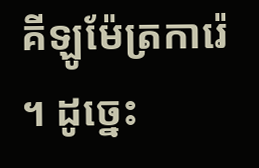គីឡូម៉ែត្រការ៉េ ។ ដូច្នេះ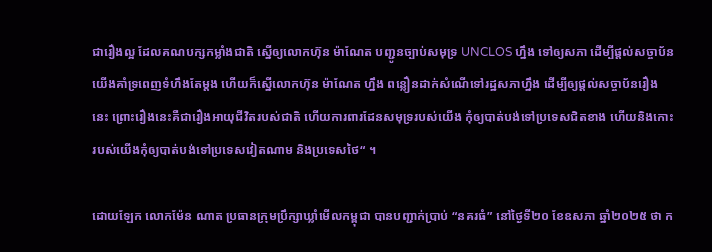ជារឿងល្អ ដែលគណបក្សកម្លាំងជាតិ ស្នើឲ្យលោកហ៊ុន ម៉ាណែត បញ្ជូនច្បាប់សមុទ្រ UNCLOS ហ្នឹង ទៅឲ្យសភា ដើម្បីផ្ដល់សច្ចាប័ន យើងគាំទ្រពេញទំហឹងតែម្ដង ហើយក៏ស្នើលោកហ៊ុន ម៉ាណែត ហ្នឹង ពន្លឿនដាក់សំណើទៅរដ្ឋសភាហ្នឹង ដើម្បីឲ្យផ្ដល់សច្ចាប័នរឿងនេះ ព្រោះរឿងនេះគឺជារឿងអាយុជីវិតរបស់ជាតិ ហើយការពារដែនសមុទ្ររបស់យើង កុំឲ្យបាត់បង់ទៅប្រទេសជិតខាង ហើយនិងកោះរបស់យើងកុំឲ្យបាត់បង់ទៅប្រទេសវៀតណាម និងប្រទេសថៃ“ ។

ដោយឡែក លោកម៉ែន ណាត ប្រធានក្រុមប្រឹក្សាឃ្លាំមើលកម្ពុជា បានបញ្ជាក់ប្រាប់ “នគរធំ” នៅថ្ងៃទី២០ ខែឧសភា ឆ្នាំ២០២៥ ថា ក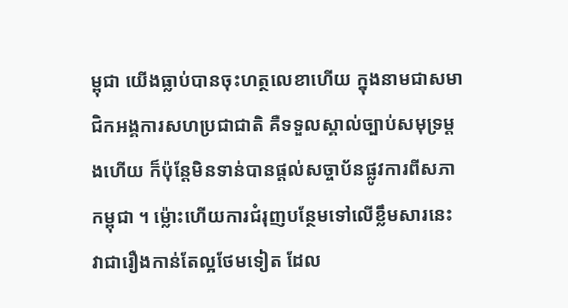ម្ពុជា យើងធ្លាប់បានចុះហត្ថលេខាហើយ ក្នុងនាមជាសមាជិកអង្គការសហប្រជាជាតិ គឺទទួលស្គាល់ច្បាប់សមុទ្រម្ដងហើយ ក៏ប៉ុន្តែមិនទាន់បានផ្ដល់សច្ចាប័នផ្លូវការពីសភាកម្ពុជា ។ ម្ល៉ោះហើយការជំរុញបន្ថែមទៅលើខ្លឹមសារនេះ វាជារឿងកាន់តែល្អថែមទៀត ដែល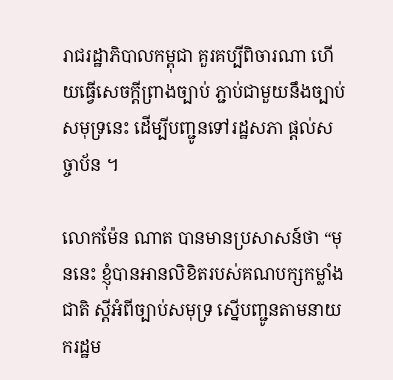រាជរដ្ឋាភិបាលកម្ពុជា គួរគប្បីពិចារណា ហើយធ្វើសេចក្ដីព្រាងច្បាប់ ភ្ជាប់ជាមួយនឹងច្បាប់សមុទ្រនេះ ដើម្បីបញ្ជូនទៅរដ្ឋសភា ផ្ដល់សច្ចាប័ន ។

លោកម៉ែន ណាត បានមានប្រសាសន៍ថា “មុននេះ ខ្ញុំបានអានលិខិតរបស់គណបក្សកម្លាំងជាតិ ស្ដីអំពីច្បាប់សមុទ្រ ស្នើបញ្ជូនតាមនាយករដ្ឋម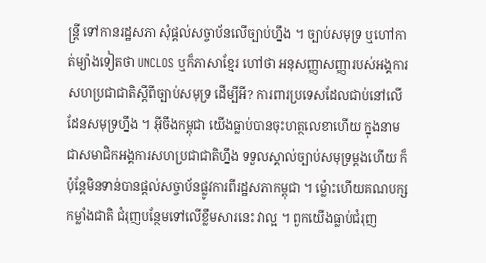ន្រ្តី ទៅកានរដ្ឋសភា សុំផ្ដល់សច្ចាប័នលើច្បាប់ហ្នឹង ។ ច្បាប់សមុទ្រ ឬហៅកាត់ម្យ៉ាងទៀតថា UNCLOS ឬក៏ភាសាខ្មែរ ហៅថា អនុសញ្ញាសញ្ញារបស់អង្គការសហប្រជាជាតិស្ដីពីច្បាប់សមុទ្រ ដើម្បីអី? ការពារប្រទេសដែលជាប់នៅលើដែនសមុទ្រហ្នឹង ។ អ៊ីចឹងកម្ពុជា យើងធ្លាប់បានចុះហត្ថលេខាហើយ ក្នុងនាមជាសមាជិកអង្គការសហប្រជាជាតិហ្នឹង ទទួលស្គាល់ច្បាប់សមុទ្រម្ដងហើយ ក៏ប៉ុន្តែមិនទាន់បានផ្ដល់សច្ចាប័នផ្លូវការពីរដ្ឋសភាកម្ពុជា ។ ម្ល៉ោះហើយគណបក្សកម្លាំងជាតិ ជំរុញបន្ថែមទៅលើខ្លឹមសារនេះ វាល្អ ។ ពួកយើងធ្លាប់ជំរុញ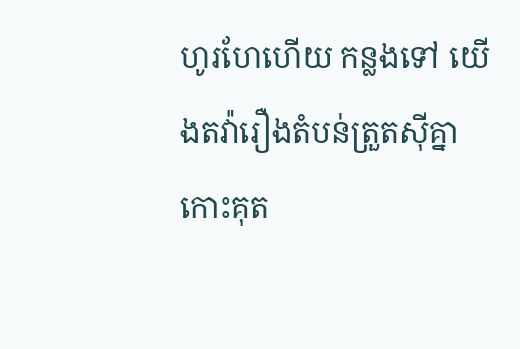ហូរហែហើយ កន្លងទៅ យើងតវ៉ារឿងតំបន់ត្រួតស៊ីគ្នា កោះគុត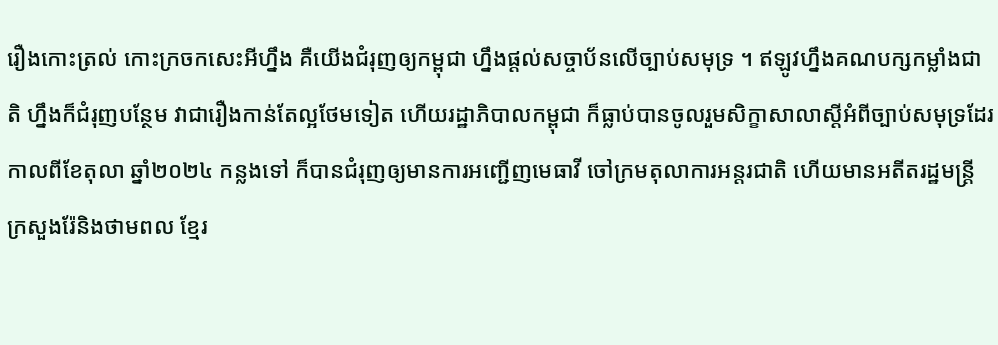រឿងកោះត្រល់ កោះក្រចកសេះអីហ្នឹង គឺយើងជំរុញឲ្យកម្ពុជា ហ្នឹងផ្ដល់សច្ចាប័នលើច្បាប់សមុទ្រ ។ ឥឡូវហ្នឹងគណបក្សកម្លាំងជាតិ ហ្នឹងក៏ជំរុញបន្ថែម វាជារឿងកាន់តែល្អថែមទៀត ហើយរដ្ឋាភិបាលកម្ពុជា ក៏ធ្លាប់បានចូលរួមសិក្ខាសាលាស្ដីអំពីច្បាប់សមុទ្រដែរ កាលពីខែតុលា ឆ្នាំ២០២៤ កន្លងទៅ ក៏បានជំរុញឲ្យមានការអញ្ជើញមេធាវី ចៅក្រមតុលាការអន្តរជាតិ ហើយមានអតីតរដ្ឋមន្រ្តីក្រសួងរ៉ែនិងថាមពល ខ្មែរ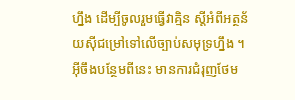ហ្នឹង ដើម្បីចូលរួមធ្វើវាគ្មិន ស្ដីអំពីអត្ថន័យស៊ីជម្រៅទៅលើច្បាប់សមុទ្រហ្នឹង ។ អ៊ីចឹងបន្ថែមពីនេះ មានការជំរុញថែម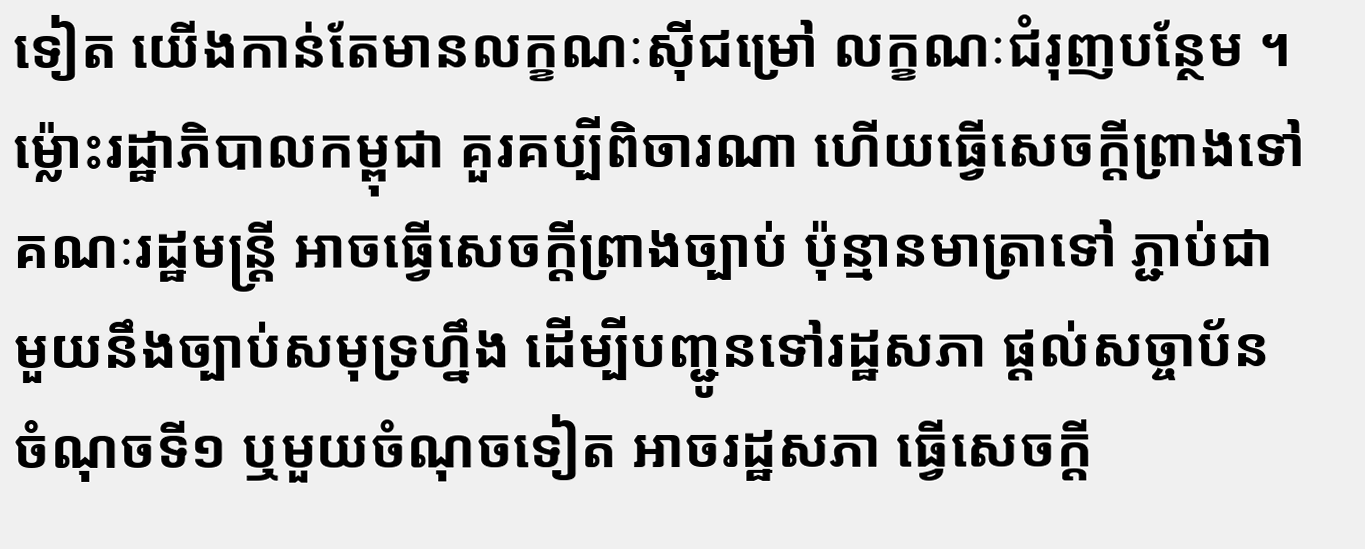ទៀត យើងកាន់តែមានលក្ខណៈស៊ីជម្រៅ លក្ខណៈជំរុញបន្ថែម ។ ម៉្លោះរដ្ឋាភិបាលកម្ពុជា គួរគប្បីពិចារណា ហើយធ្វើសេចក្ដីព្រាងទៅ គណៈរដ្ឋមន្រ្តី អាចធ្វើសេចក្ដីព្រាងច្បាប់ ប៉ុន្មានមាត្រាទៅ ភ្ជាប់ជាមួយនឹងច្បាប់សមុទ្រហ្នឹង ដើម្បីបញ្ជូនទៅរដ្ឋសភា ផ្ដល់សច្ចាប័ន ចំណុចទី១ ឬមួយចំណុចទៀត អាចរដ្ឋសភា ធ្វើសេចក្ដី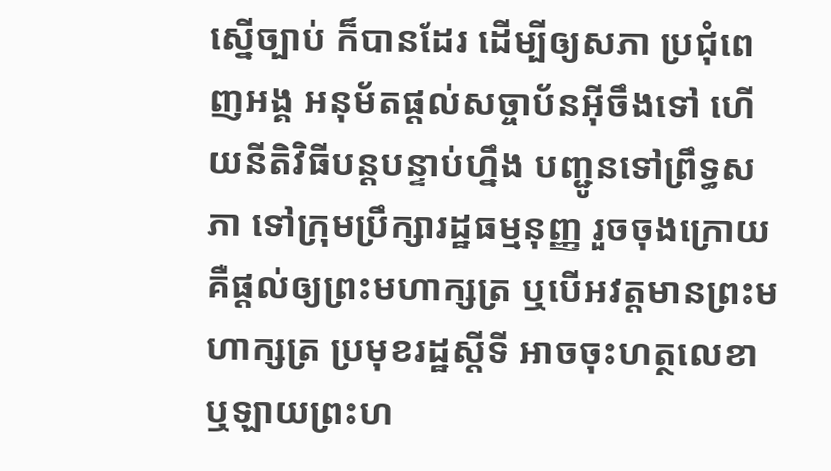ស្នើច្បាប់ ក៏បានដែរ ដើម្បីឲ្យសភា ប្រជុំពេញអង្គ អនុម័តផ្ដល់សច្ចាប័នអ៊ីចឹងទៅ ហើយនីតិវិធីបន្តបន្ទាប់ហ្នឹង បញ្ជូនទៅព្រឹទ្ធសភា ទៅក្រុមប្រឹក្សារដ្ឋធម្មនុញ្ញ រួចចុងក្រោយ គឺផ្ដល់ឲ្យព្រះមហាក្សត្រ ឬបើអវត្តមានព្រះមហាក្សត្រ ប្រមុខរដ្ឋស្ដីទី អាចចុះហត្ថលេខា ឬឡាយព្រះហ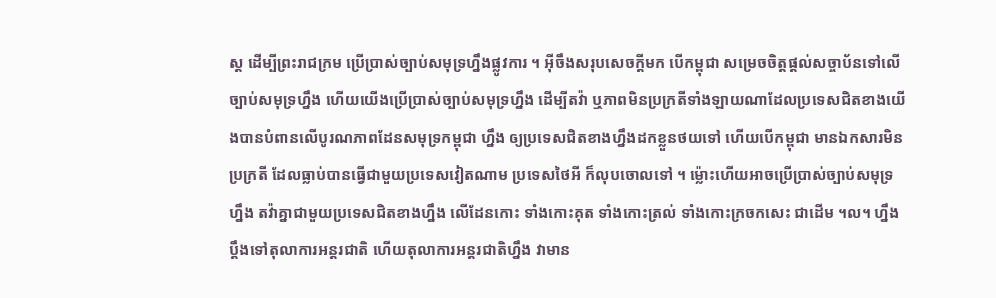ស្ត ដើម្បីព្រះរាជក្រម ប្រើប្រាស់ច្បាប់សមុទ្រហ្នឹងផ្លូវការ ។ អ៊ីចឹងសរុបសេចក្ដីមក បើកម្ពុជា សម្រេចចិត្តផ្ដល់សច្ចាប័នទៅលើច្បាប់សមុទ្រហ្នឹង ហើយយើងប្រើប្រាស់ច្បាប់សមុទ្រហ្នឹង ដើម្បីតវ៉ា ឬភាពមិនប្រក្រតីទាំងឡាយណាដែលប្រទេសជិតខាងយើងបានបំពានលើបូរណភាពដែនសមុទ្រកម្ពុជា ហ្នឹង ឲ្យប្រទេសជិតខាងហ្នឹងដកខ្លួនថយទៅ ហើយបើកម្ពុជា មានឯកសារមិនប្រក្រតី ដែលធ្លាប់បានធ្វើជាមួយប្រទេសវៀតណាម ប្រទេសថៃអី ក៏លុបចោលទៅ ។ ម្ល៉ោះហើយអាចប្រើប្រាស់ច្បាប់សមុទ្រហ្នឹង តវ៉ាគ្នាជាមួយប្រទេសជិតខាងហ្នឹង លើដែនកោះ ទាំងកោះគុត ទាំងកោះត្រល់ ទាំងកោះក្រចកសេះ ជាដើម ។ល។ ហ្នឹង ប្ដឹងទៅតុលាការអន្តរជាតិ ហើយតុលាការអន្តរជាតិហ្នឹង វាមាន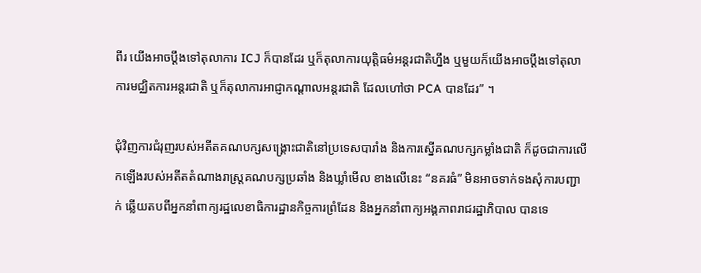ពីរ យើងអាចប្ដឹងទៅតុលាការ ICJ ក៏បានដែរ ឬក៏តុលាការយុត្តិធម៌អន្តរជាតិហ្នឹង ឬមួយក៏យើងអាចប្ដឹងទៅតុលាការមជ្ឈិតការអន្តរជាតិ ឬក៏តុលាការអាជ្ញាកណ្ដាលអន្តរជាតិ ដែលហៅថា PCA បានដែរ” ។

ជុំវិញការជំរុញរបស់អតីតគណបក្សសង្រ្គោះជាតិនៅប្រទេសបារាំង និងការស្នើគណបក្សកម្លាំងជាតិ ក៏ដូចជាការលើកឡើងរបស់អតីតតំណាងរាស្រ្តគណបក្សប្រឆាំង និងឃ្លាំមើល ខាងលើនេះ “នគរធំ” មិនអាចទាក់ទងសុំការបញ្ជាក់ ឆ្លើយតបពីអ្នកនាំពាក្យរដ្ឋលេខាធិការដ្ឋានកិច្ចការព្រំដែន និងអ្នកនាំពាក្យអង្គភាពរាជរដ្ឋាភិបាល បានទេ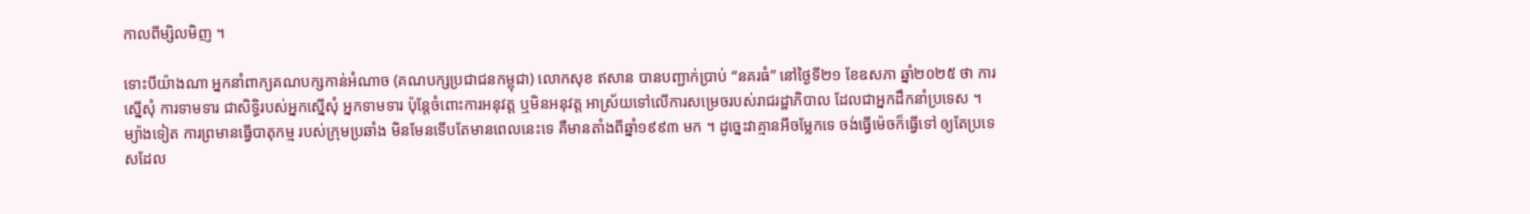កាលពីម្សិលមិញ ។

ទោះបីយ៉ាងណា អ្នកនាំពាក្យគណបក្សកាន់អំណាច (គណបក្សប្រជាជនកម្ពុជា) លោកសុខ ឥសាន បានបញ្ជាក់ប្រាប់ “នគរធំ” នៅថ្ងៃទី២១ ខែឧសភា ឆ្នាំ២០២៥ ថា ការស្នើសុំ ការទាមទារ ជាសិទ្ធិរបស់អ្នកស្នើសុំ អ្នកទាមទារ ប៉ុន្តែចំពោះការអនុវត្ត ឬមិនអនុវត្ត អាស្រ័យទៅលើការសម្រេចរបស់រាជរដ្ឋាភិបាល ដែលជាអ្នកដឹកនាំប្រទេស ។ ម្យ៉ាងទៀត ការព្រមានធ្វើបាតុកម្ម របស់ក្រុមប្រឆាំង មិនមែនទើបតែមានពេលនេះទេ គឺមានតាំងពីឆ្នាំ១៩៩៣ មក ។ ដូច្នេះវាគ្មានអីចម្លែកទេ ចង់ធ្វើម៉េចក៏ធ្វើទៅ ឲ្យតែប្រទេសដែល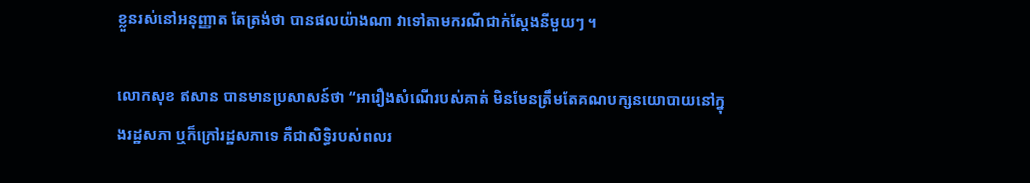ខ្លួនរស់នៅអនុញ្ញាត តែត្រង់ថា បានផលយ៉ាងណា វាទៅតាមករណីជាក់ស្ដែងនីមួយៗ ។

លោកសុខ ឥសាន បានមានប្រសាសន៍ថា “អារឿងសំណើរបស់គាត់ មិនមែនត្រឹមតែគណបក្សនយោបាយនៅក្នុងរដ្ឋសភា ឬក៏ក្រៅរដ្ឋសភាទេ គឺជាសិទ្ធិរបស់ពលរ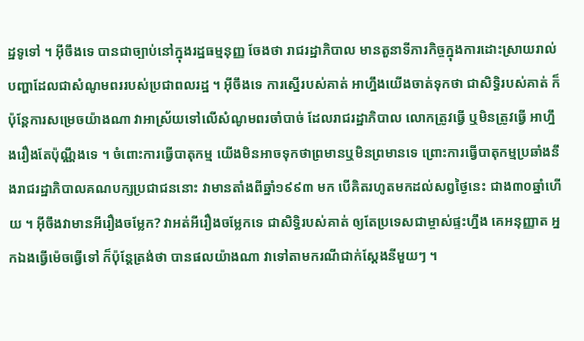ដ្ឋទូទៅ ។ អ៊ីចឹងទេ បានជាច្បាប់នៅក្នុងរដ្ឋធម្មនុញ្ញ ចែងថា រាជរដ្ឋាភិបាល មានតួនាទីភារកិច្ចក្នុងការដោះស្រាយរាល់បញ្ហាដែលជាសំណូមពររបស់ប្រជាពលរដ្ឋ ។ អ៊ីចឹងទេ ការស្នើរបស់គាត់ អាហ្នឹងយើងចាត់ទុកថា ជាសិទ្ធិរបស់គាត់ ក៏ប៉ុន្តែការសម្រេចយ៉ាងណា វាអាស្រ័យទៅលើសំណូមពរចាំបាច់ ដែលរាជរដ្ឋាភិបាល លោកត្រូវធ្វើ ឬមិនត្រូវធ្វើ អាហ្នឹងរឿងតែប៉ុណ្ណឹងទេ ។ ចំពោះការធ្វើបាតុកម្ម យើងមិនអាចទុកថាព្រមានឬមិនព្រមានទេ ព្រោះការធ្វើបាតុកម្មប្រឆាំងនឹងរាជរដ្ឋាភិបាលគណបក្សប្រជាជននោះ វាមានតាំងពីឆ្នាំ១៩៩៣ មក បើគិតរហូតមកដល់សព្វថ្ងៃនេះ ជាង៣០ឆ្នាំហើយ ។ អ៊ីចឹងវាមានអីរឿងចម្លែក? វាអត់អីរឿងចម្លែកទេ ជាសិទ្ធិរបស់គាត់ ឲ្យតែប្រទេសជាម្ចាស់ផ្ទះហ្នឹង គេអនុញ្ញាត អ្នកឯងធ្វើម៉េចធ្វើទៅ ក៏ប៉ុន្តែត្រង់ថា បានផលយ៉ាងណា វាទៅតាមករណីជាក់ស្ដែងនីមួយៗ ។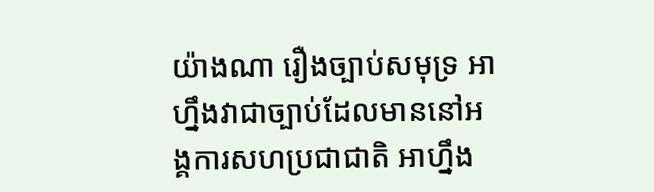យ៉ាងណា រឿងច្បាប់សមុទ្រ អាហ្នឹងវាជាច្បាប់ដែលមាននៅអង្គការសហប្រជាជាតិ អាហ្នឹង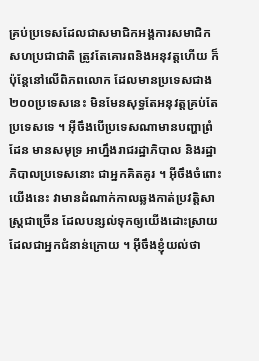គ្រប់ប្រទេសដែលជាសមាជិកអង្គការសមាជិកសហប្រជាជាតិ ត្រូវតែគោរពនិងអនុវត្តហើយ ក៏ប៉ុន្តែនៅលើពិភពលោក ដែលមានប្រទេសជាង ២០០ប្រទេសនេះ មិនមែនសុទ្ធតែអនុវត្តគ្រប់តែប្រទេសទេ ។ អ៊ីចឹងបើប្រទេសណាមានបញ្ហាព្រំដែន មានសមុទ្រ អាហ្នឹងរាជរដ្ឋាភិបាល និងរដ្ឋាភិបាលប្រទេសនោះ ជាអ្នកគិតគូរ ។ អ៊ីចឹងចំពោះយើងនេះ វាមានដំណាក់កាលឆ្លងកាត់ប្រវត្តិសាស្រ្តជាច្រើន ដែលបន្សល់ទុកឲ្យយើងដោះស្រាយ ដែលជាអ្នកជំនាន់ក្រោយ ។ អ៊ីចឹងខ្ញុំយល់ថា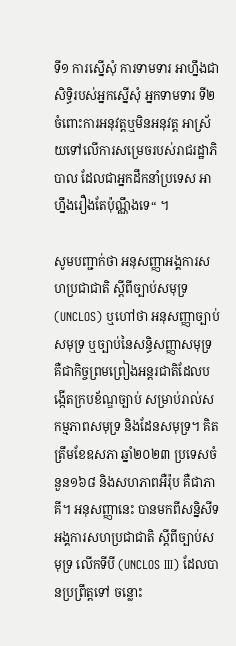ទី១ ការស្នើសុំ ការទាមទារ អាហ្នឹងជាសិទ្ធិរបស់អ្នកស្នើសុំ អ្នកទាមទារ ទី២ ចំពោះការអនុវត្តឬមិនអនុវត្ត អាស្រ័យទៅលើការសម្រេចរបស់រាជរដ្ឋាភិបាល ដែលជាអ្នកដឹកនាំប្រទេស អាហ្នឹងរឿងតែប៉ុណ្ណឹងទេ“ ។

សូមបញ្ជាក់ថា អនុសញ្ញាអង្គការសហប្រជាជាតិ ស្តីពីច្បាប់សមុទ្រ (UNCLOS) ឬហៅថា អនុសញ្ញាច្បាប់សមុទ្រ ឬច្បាប់នៃសន្ធិសញ្ញាសមុទ្រ គឺជាកិច្ចព្រមព្រៀងអន្តរជាតិដែលបង្កើតក្របខ័ណ្ឌច្បាប់ សម្រាប់រាល់សកម្មភាពសមុទ្រ និងដែនសមុទ្រ។ គិតត្រឹមខែឧសភា ឆ្នាំ២០២៣ ប្រទេសចំនួន១៦៨ និងសហភាពអឺរ៉ុប គឺជាភាគី។ អនុសញ្ញានេះ បានមកពីសន្និសីទអង្គការសហប្រជាជាតិ ស្តីពីច្បាប់សមុទ្រ លើកទីបី (UNCLOS III) ដែលបានប្រព្រឹត្តទៅ ចន្លោះ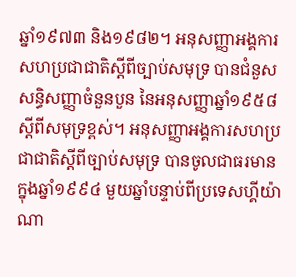ឆ្នាំ១៩៧៣ និង១៩៨២។ អនុសញ្ញាអង្គការសហប្រជាជាតិស្តីពីច្បាប់សមុទ្រ បានជំនួសសន្ធិសញ្ញាចំនួនបួន នៃអនុសញ្ញាឆ្នាំ១៩៥៨ ស្តីពីសមុទ្រខ្ពស់។ អនុសញ្ញាអង្គការសហប្រជាជាតិស្តីពីច្បាប់សមុទ្រ បានចូលជាធរមាន ក្នុងឆ្នាំ១៩៩៤ មួយឆ្នាំបន្ទាប់ពីប្រទេសហ្គីយ៉ាណា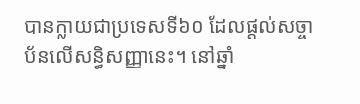បានក្លាយជាប្រទេសទី៦០ ដែលផ្តល់សច្ចាប័នលើសន្ធិសញ្ញានេះ។ នៅឆ្នាំ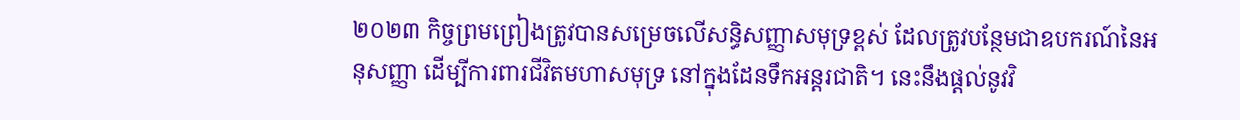២០២៣ កិច្ចព្រមព្រៀងត្រូវបានសម្រេចលើសន្ធិសញ្ញាសមុទ្រខ្ពស់ ដែលត្រូវបន្ថែមជាឧបករណ៍នៃអនុសញ្ញា ដើម្បីការពារជីវិតមហាសមុទ្រ នៅក្នុងដែនទឹកអន្តរជាតិ។ នេះនឹងផ្តល់នូវវិ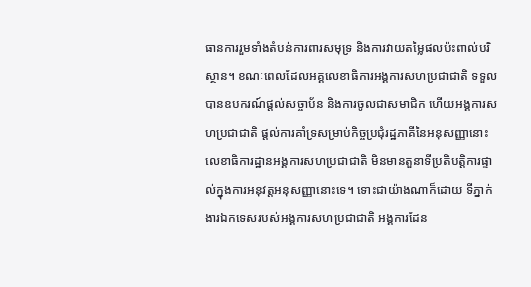ធានការរួមទាំងតំបន់ការពារសមុទ្រ និងការវាយតម្លៃផលប៉ះពាល់បរិស្ថាន។ ខណៈពេលដែលអគ្គលេខាធិការអង្គការសហប្រជាជាតិ ទទួលបានឧបករណ៍ផ្តល់សច្ចាប័ន និងការចូលជាសមាជិក ហើយអង្គការសហប្រជាជាតិ ផ្តល់ការគាំទ្រសម្រាប់កិច្ចប្រជុំរដ្ឋភាគីនៃអនុសញ្ញានោះ លេខាធិការដ្ឋានអង្គការសហប្រជាជាតិ មិនមានតួនាទីប្រតិបត្តិការផ្ទាល់ក្នុងការអនុវត្តអនុសញ្ញានោះទេ។ ទោះជាយ៉ាងណាក៏ដោយ ទីភ្នាក់ងារឯកទេសរបស់អង្គការសហប្រជាជាតិ អង្គការដែន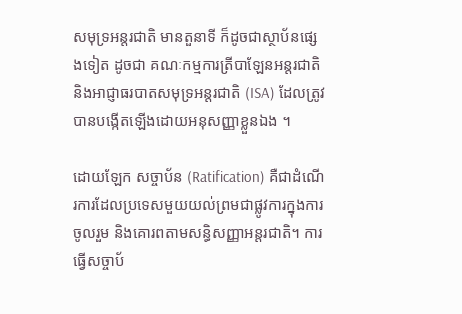សមុទ្រអន្តរជាតិ មានតួនាទី ក៏ដូចជាស្ថាប័នផ្សេងទៀត ដូចជា គណៈកម្មការត្រីបាឡែនអន្តរជាតិ និងអាជ្ញាធរបាតសមុទ្រអន្តរជាតិ (ISA) ដែលត្រូវបានបង្កើតឡើងដោយអនុសញ្ញាខ្លួនឯង ។

ដោយឡែក សច្ចាប័ន (Ratification) គឺជាដំណើរការដែលប្រទេសមួយយល់ព្រមជាផ្លូវការក្នុងការចូលរួម និងគោរពតាមសន្ធិសញ្ញាអន្តរជាតិ។ ការធ្វើសច្ចាប័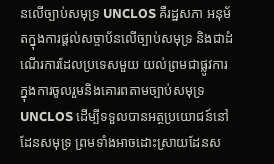នលើច្បាប់សមុទ្រ UNCLOS គឺរដ្ឋសភា អនុម័តក្នុងការផ្តល់សច្ចាប័នលើច្បាប់សមុទ្រ និងជាដំណើរការដែលប្រទេសមួយ យល់ព្រមជាផ្លូវការក្នុងការចូលរួមនិងគោរពតាមច្បាប់សមុទ្រ UNCLOS ដើម្បីទទួលបានអត្ថប្រយោជន៍នៅដែនសមុទ្រ ព្រមទាំងអាចដោះស្រាយដែនស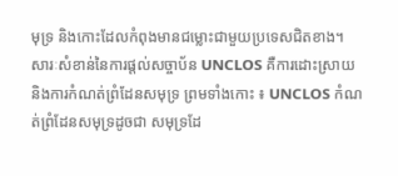មុទ្រ និងកោះដែលកំពុងមានជម្លោះជាមួយប្រទេសជិតខាង។  សារៈសំខាន់នៃការផ្តល់សច្ចាប័ន UNCLOS គឺការដោះស្រាយនិងការកំណត់ព្រំដែនសមុទ្រ ព្រមទាំងកោះ ៖ UNCLOS កំណត់ព្រំដែនសមុទ្រដូចជា សមុទ្រដែ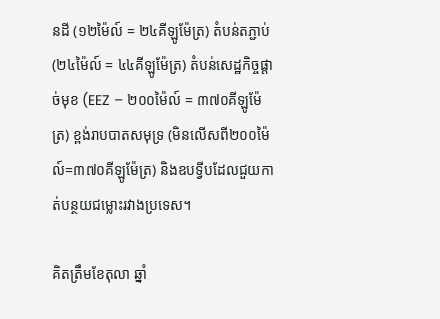នដី (១២ម៉ៃល៍ = ២៤គីឡូម៉ែត្រ) តំបន់តភ្ជាប់ (២៤ម៉ៃល៍ = ៤៤គីឡូម៉ែត្រ) តំបន់សេដ្ឋកិច្ចផ្តាច់មុខ (EEZ – ២០០ម៉ៃល៍ = ៣៧០គីឡូម៉ែត្រ) ខ្ពង់រាបបាតសមុទ្រ (មិនលើសពី២០០ម៉ៃល៍=៣៧០គីឡូម៉ែត្រ) និងឧបទ្វីបដែលជួយកាត់បន្ថយជម្លោះរវាងប្រទេស។

គិតត្រឹមខែតុលា ឆ្នាំ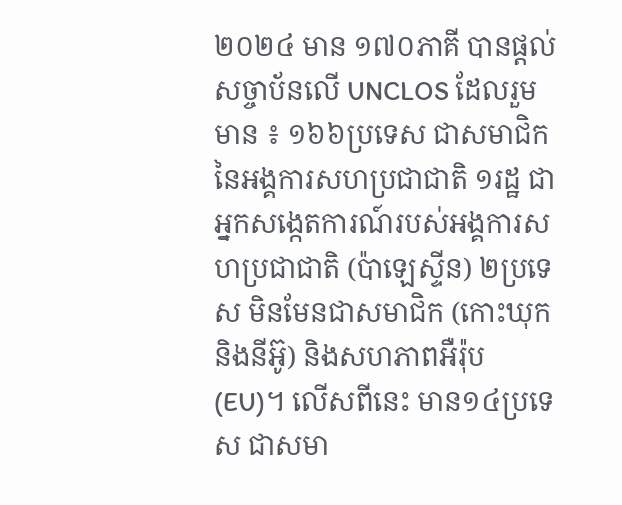២០២៤ មាន ១៧០ភាគី បានផ្តល់សច្ចាប័នលើ UNCLOS ដែលរួមមាន ៖ ១៦៦ប្រទេស ជាសមាជិកនៃអង្គការសហប្រជាជាតិ ១រដ្ឋ ជាអ្នកសង្កេតការណ៍របស់អង្គការសហប្រជាជាតិ (ប៉ាឡេស្ទីន) ២ប្រទេស មិនមែនជាសមាជិក (កោះឃុក និងនីអ៊ូ) និងសហភាពអឺរ៉ុប (EU)។ លើសពីនេះ មាន១៤ប្រទេស ជាសមា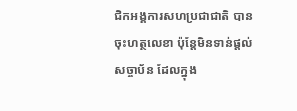ជិកអង្គការសហប្រជាជាតិ បានចុះហត្ថលេខា ប៉ុន្តែមិនទាន់ផ្តល់សច្ចាប័ន ដែលក្នុង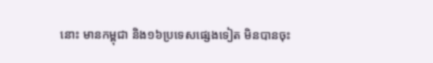នោះ មានកម្ពុជា និង១៦ប្រទេសផ្សេងទៀត មិនបានចុះ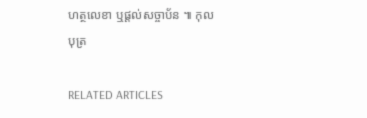ហត្ថលេខា ឬផ្តល់សច្ចាប័ន ៕ កុលបុត្រ

RELATED ARTICLES